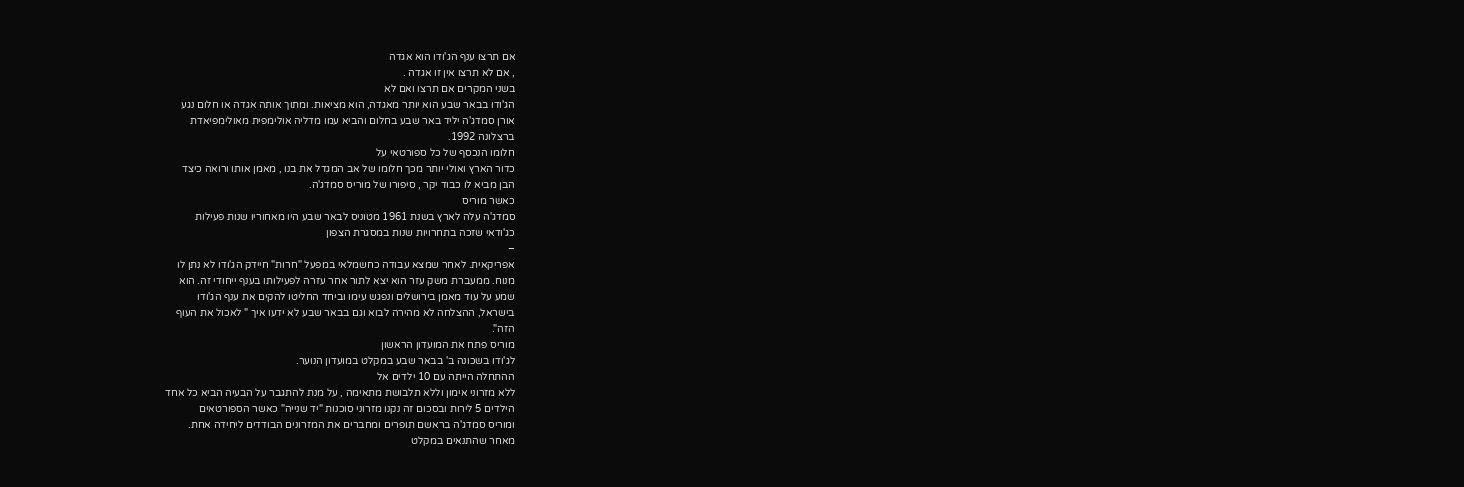אם תרצו ענף הג'ודו הוא אגדה
, אם לא תרצו אין זו אגדה .
בשני המקרים אם תרצו ואם לא
הג'ודו בבאר שבע הוא יותר מאגדה, הוא מציאות. ומתוך אותה אגדה או חלום נגע
אורן סמדג'ה יליד באר שבע בחלום והביא עמו מדליה אולימפית מאולימפיאדת
ברצלונה 1992.
חלומו הנכסף של כל ספורטאי על
כדור הארץ ואולי יותר מכך חלומו של אב המגדל את בנו , מאמן אותו ורואה כיצד
הבן מביא לו כבוד יקר , סיפורו של מוריס סמדג'ה.
כאשר מוריס
סמדג'ה עלה לארץ בשנת 1961 מטוניס לבאר שבע היו מאחוריו שנות פעילות
כג'ודאי שזכה בתחרויות שנות במסגרת הצפון
–
אפריקאית. לאחר שמצא עבודה כחשמלאי במפעל "חרות" חיידק הג'ודו לא נתן לו
מנוח. ממעברת משק עזר הוא יצא לתור אחר עזרה לפעילותו בענף ייחודי זה. הוא
שמע על עוד מאמן בירושלים ונפגש עימו וביחד החליטו להקים את ענף הג'ודו
בישראל, ההצלחה לא מהירה לבוא וגם בבאר שבע לא ידעו איך " לאכול את העוף
הזה".
מוריס פתח את המועדון הראשון
לג'ודו בשכונה ב' בבאר שבע במקלט במועדון הנוער.
ההתחלה הייתה עם 10 ילדים אל
ללא מזרוני אימון וללא תלבושת מתאימה , על מנת להתגבר על הבעיה הביא כל אחד
הילדים 5 לירות ובסכום זה נקנו מזרוני סוכנות "יד שנייה" כאשר הספורטאים
ומוריס סמדג'ה בראשם תופרים ומחברים את המזרונים הבודדים ליחידה אחת.
מאחר שהתנאים במקלט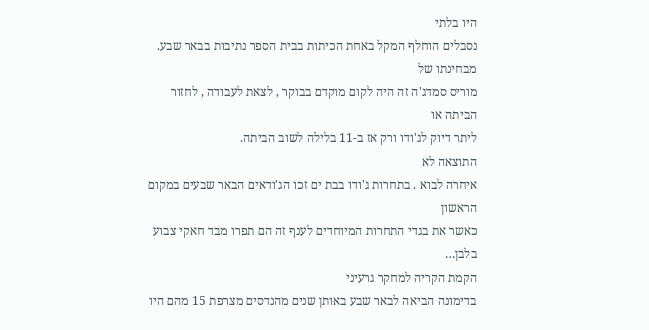היו בלתי
נסבלים הוחלף המקל באחת הכיתות בבית הספר נתיבות בבאר שבע. מבחינתו של
מוריס סמדג'ה זה היה לקום מוקדם בבוקר , לצאת לעבודה , לחזור הביתה או
ליתר דיוק לג'ודו ורק אז ב-11 בלילה לשוב הביתה.
התוצאה לא
איחרה לבוא . בתחרות ג'ודו בבת ים זכו הג'ודאים הבאר שבעים במקום הראשון
כאשר את בגדי התחרות המיוחדים לענף זה הם תפרו מבד חאקי צבוע בלבן…
הקמת הקריה למחקר גרעיני
בדימונה הביאה לבאר שבע באותן שנים מהנדסים מצרפת 15 מהם היו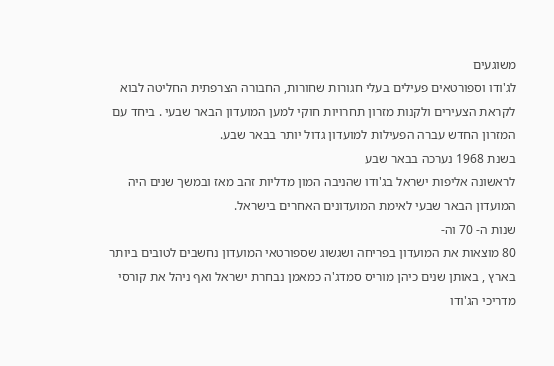משוגעים
לג'ודו וספורטאים פעילים בעלי חגורות שחורות, החבורה הצרפתית החליטה לבוא
לקראת הצעירים ולקנות מזרון תחרויות חוקי למען המועדון הבאר שבעי . ביחד עם
המזרון החדש עברה הפעילות למועדון גדול יותר בבאר שבע.
בשנת 1968 נערכה בבאר שבע
לראשונה אליפות ישראל בג'ודו שהניבה המון מדליות זהב מאז ובמשך שנים היה
המועדון הבאר שבעי לאימת המועדונים האחרים בישראל.
שנות ה- 70 וה-
80 מוצאות את המועדון בפריחה ושגשוג שספורטאי המועדון נחשבים לטובים ביותר
בארץ , באותן שנים כיהן מוריס סמדג'ה כמאמן נבחרת ישראל ואף ניהל את קורסי
מדריכי הג'ודו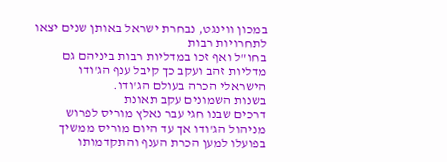במכון ווינגט, נבחרת ישראל באותן שנים יצאו לתחרויות רבות
בחו"ל ואף זכו במדליות רבות ביניהם גם מדליות זהב ועקב כך קיבל ענף הג'ודו
הישראלי הכרה בעולם הג'ודו.
בשנות השמונים עקב תאונת
דרכים שבנו חגי עבר נאלץ מוריס לפרוש מניהול הג'ודו אך עד היום מוריס ממשיך
בפועלו למען הכרת הענף והתקדמותו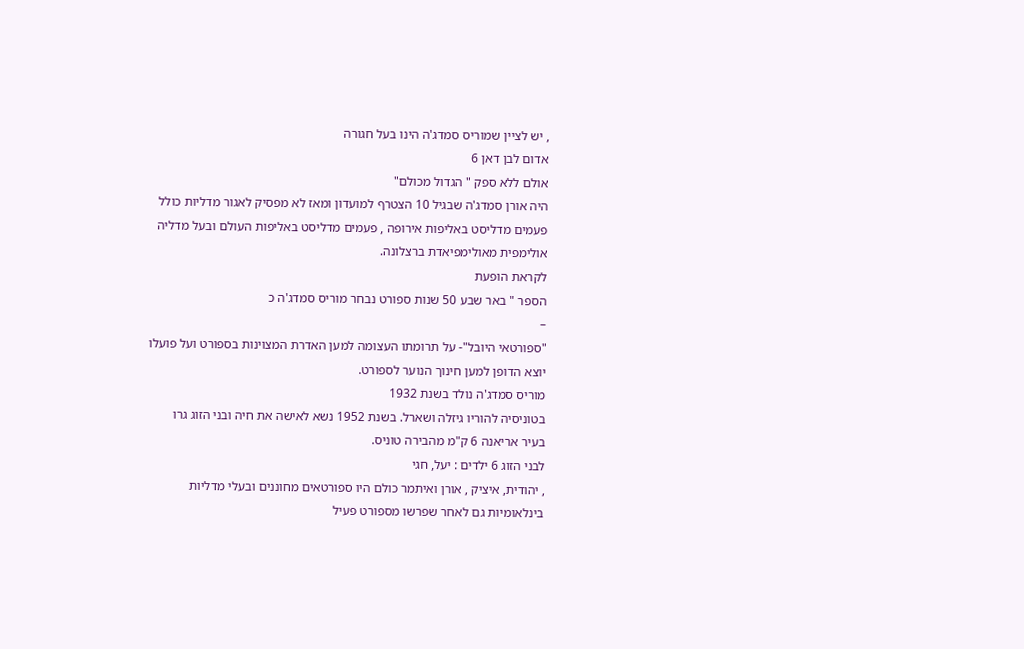, יש לציין שמוריס סמדג'ה הינו בעל חגורה
אדום לבן דאן 6
אולם ללא ספק " הגדול מכולם"
היה אורן סמדג'ה שבגיל 10 הצטרף למועדון ומאז לא מפסיק לאגור מדליות כולל
פעמים מדליסט באליפות אירופה , פעמים מדליסט באליפות העולם ובעל מדליה
אולימפית מאולימפיאדת ברצלונה.
לקראת הופעת
הספר " באר שבע 50 שנות ספורט נבחר מוריס סמדג'ה כ
–
"ספורטאי היובל"- על תרומתו העצומה למען האדרת המצוינות בספורט ועל פועלו
יוצא הדופן למען חינוך הנוער לספורט.
מוריס סמדג'ה נולד בשנת 1932
בטוניסיה להוריו גיזלה ושארל. בשנת 1952 נשא לאישה את חיה ובני הזוג גרו
בעיר אריאנה 6 ק"מ מהבירה טוניס.
לבני הזוג 6 ילדים : יעל, חגי
, יהודית, איציק , אורן ואיתמר כולם היו ספורטאים מחוננים ובעלי מדליות
בינלאומיות גם לאחר שפרשו מספורט פעיל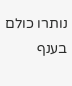נותרו כולם בענף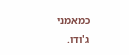כמאמני ג'ודו.